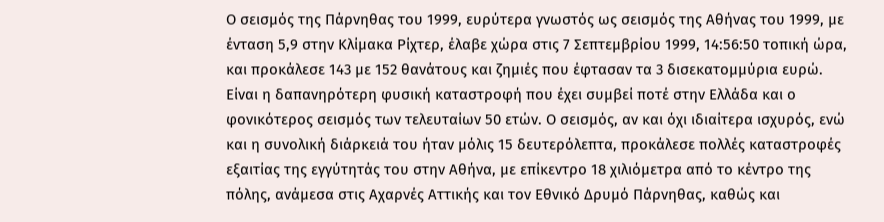Ο σεισμός της Πάρνηθας του 1999, ευρύτερα γνωστός ως σεισμός της Αθήνας του 1999, με ένταση 5,9 στην Κλίμακα Ρίχτερ, έλαβε χώρα στις 7 Σεπτεμβρίου 1999, 14:56:50 τοπική ώρα, και προκάλεσε 143 με 152 θανάτους και ζημιές που έφτασαν τα 3 δισεκατομμύρια ευρώ. Είναι η δαπανηρότερη φυσική καταστροφή που έχει συμβεί ποτέ στην Ελλάδα και ο φονικότερος σεισμός των τελευταίων 50 ετών. Ο σεισμός, αν και όχι ιδιαίτερα ισχυρός, ενώ και η συνολική διάρκειά του ήταν μόλις 15 δευτερόλεπτα, προκάλεσε πολλές καταστροφές εξαιτίας της εγγύτητάς του στην Αθήνα, με επίκεντρο 18 χιλιόμετρα από το κέντρο της πόλης, ανάμεσα στις Αχαρνές Αττικής και τον Εθνικό Δρυμό Πάρνηθας, καθώς και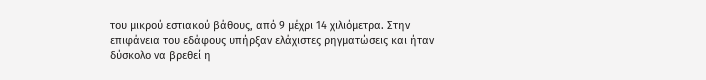του μικρού εστιακού βάθους, από 9 μέχρι 14 χιλιόμετρα. Στην επιφάνεια του εδάφους υπήρξαν ελάχιστες ρηγματώσεις και ήταν δύσκολο να βρεθεί η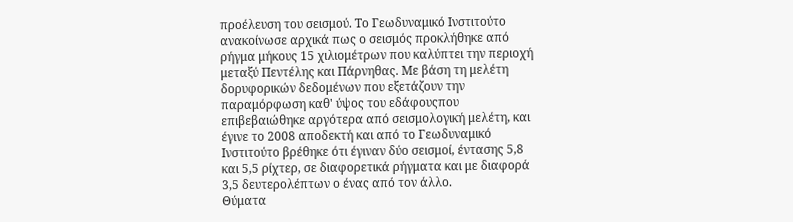προέλευση του σεισμού. Το Γεωδυναμικό Ινστιτούτο ανακοίνωσε αρχικά πως ο σεισμός προκλήθηκε από ρήγμα μήκους 15 χιλιομέτρων που καλύπτει την περιοχή μεταξύ Πεντέλης και Πάρνηθας. Με βάση τη μελέτη δορυφορικών δεδομένων που εξετάζουν την παραμόρφωση καθ' ύψος του εδάφουςπου επιβεβαιώθηκε αργότερα από σεισμολογική μελέτη, και έγινε το 2008 αποδεκτή και από το Γεωδυναμικό Ινστιτούτο βρέθηκε ότι έγιναν δύο σεισμοί, έντασης 5,8 και 5,5 ρίχτερ, σε διαφορετικά ρήγματα και με διαφορά 3,5 δευτερολέπτων ο ένας από τον άλλο.
Θύματα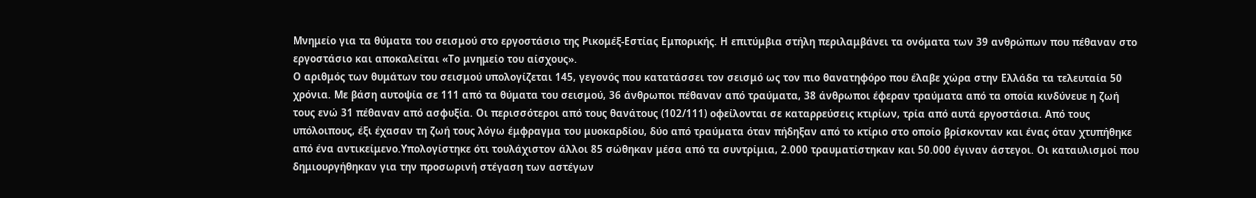Μνημείο για τα θύματα του σεισμού στο εργοστάσιο της Ρικομέξ-Εστίας Εμπορικής. Η επιτύμβια στήλη περιλαμβάνει τα ονόματα των 39 ανθρώπων που πέθαναν στο εργοστάσιο και αποκαλείται «Το μνημείο του αίσχους».
Ο αριθμός των θυμάτων του σεισμού υπολογίζεται 145, γεγονός που κατατάσσει τον σεισμό ως τον πιο θανατηφόρο που έλαβε χώρα στην Ελλάδα τα τελευταία 50 χρόνια. Με βάση αυτοψία σε 111 από τα θύματα του σεισμού, 36 άνθρωποι πέθαναν από τραύματα, 38 άνθρωποι έφεραν τραύματα από τα οποία κινδύνευε η ζωή τους ενώ 31 πέθαναν από ασφυξία. Οι περισσότεροι από τους θανάτους (102/111) οφείλονται σε καταρρεύσεις κτιρίων, τρία από αυτά εργοστάσια. Από τους υπόλοιπους, έξι έχασαν τη ζωή τους λόγω έμφραγμα του μυοκαρδίου, δύο από τραύματα όταν πήδηξαν από το κτίριο στο οποίο βρίσκονταν και ένας όταν χτυπήθηκε από ένα αντικείμενο.Υπολογίστηκε ότι τουλάχιστον άλλοι 85 σώθηκαν μέσα από τα συντρίμια, 2.000 τραυματίστηκαν και 50.000 έγιναν άστεγοι. Οι καταυλισμοί που δημιουργήθηκαν για την προσωρινή στέγαση των αστέγων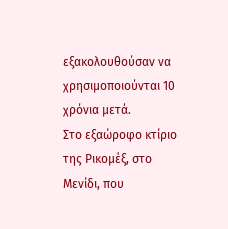εξακολουθούσαν να χρησιμοποιούνται 10 χρόνια μετά.
Στο εξαώροφο κτίριο της Ρικομέξ, στο Μενίδι, που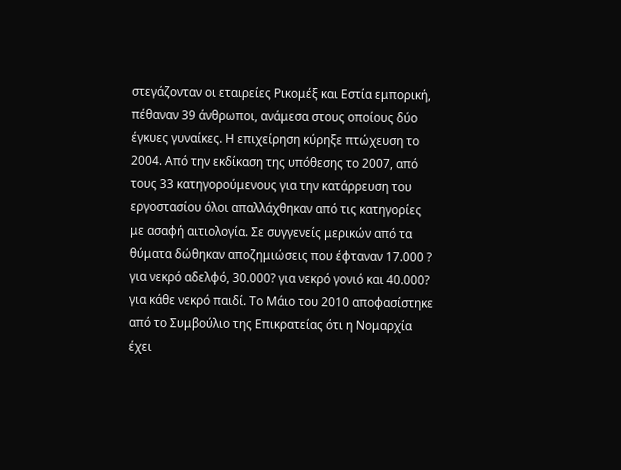στεγάζονταν οι εταιρείες Ρικομέξ και Εστία εμπορική, πέθαναν 39 άνθρωποι, ανάμεσα στους οποίους δύο έγκυες γυναίκες. Η επιχείρηση κύρηξε πτώχευση το 2004. Από την εκδίκαση της υπόθεσης το 2007, από τους 33 κατηγορούμενους για την κατάρρευση του εργοστασίου όλοι απαλλάχθηκαν από τις κατηγορίες με ασαφή αιτιολογία. Σε συγγενείς μερικών από τα θύματα δώθηκαν αποζημιώσεις που έφταναν 17.000 ? για νεκρό αδελφό, 30.000? για νεκρό γονιό και 40.000? για κάθε νεκρό παιδί. Το Μάιο του 2010 αποφασίστηκε από το Συμβούλιο της Επικρατείας ότι η Νομαρχία έχει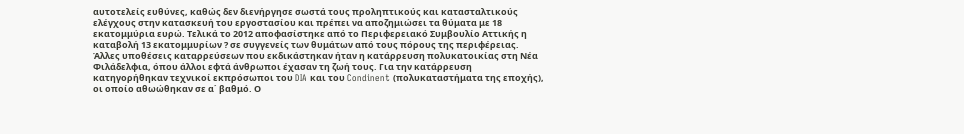αυτοτελείς ευθύνες, καθώς δεν διενήργησε σωστά τους προληπτικούς και κατασταλτικούς ελέγχους στην κατασκευή του εργοστασίου και πρέπει να αποζημιώσει τα θύματα με 18 εκατομμύρια ευρώ. Τελικά το 2012 αποφασίστηκε από το Περιφερειακό Συμβουλίο Αττικής η καταβολή 13 εκατομμυρίων ? σε συγγενείς των θυμάτων από τους πόρους της περιφέρειας.
Άλλες υποθέσεις καταρρεύσεων που εκδικάστηκαν ήταν η κατάρρευση πολυκατοικίας στη Νέα Φιλάδελφια, όπου άλλοι εφτά άνθρωποι έχασαν τη ζωή τους. Για την κατάρρευση κατηγορήθηκαν τεχνικοί εκπρόσωποι του DIA και του Condinent (πολυκαταστήματα της εποχής), οι οποίο αθωώθηκαν σε α΄ βαθμό. Ο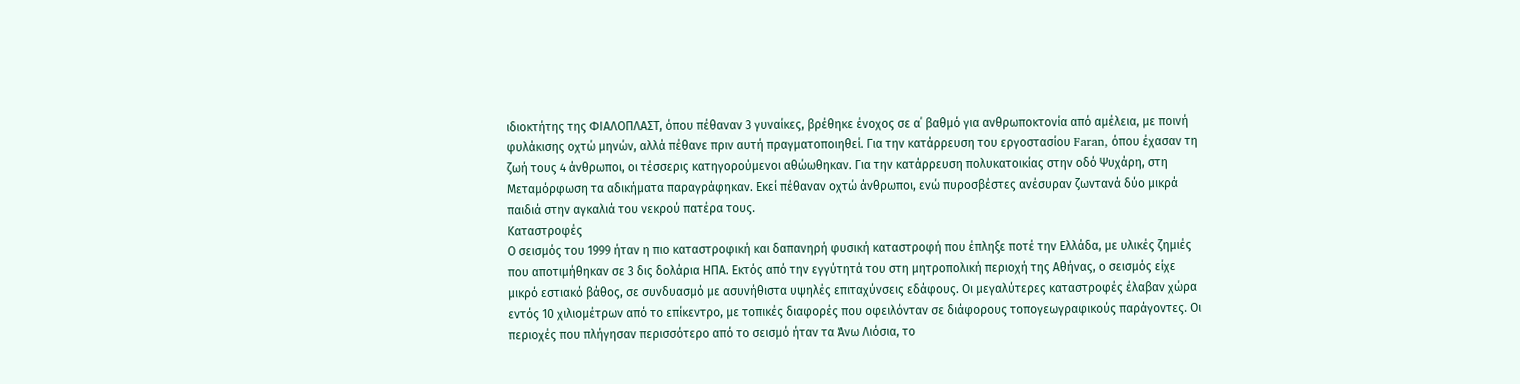ιδιοκτήτης της ΦΙΑΛΟΠΛΑΣΤ, όπου πέθαναν 3 γυναίκες, βρέθηκε ένοχος σε α΄ βαθμό για ανθρωποκτονία από αμέλεια, με ποινή φυλάκισης οχτώ μηνών, αλλά πέθανε πριν αυτή πραγματοποιηθεί. Για την κατάρρευση του εργοστασίου Faran, όπου έχασαν τη ζωή τους 4 άνθρωποι, οι τέσσερις κατηγορούμενοι αθώωθηκαν. Για την κατάρρευση πολυκατοικίας στην οδό Ψυχάρη, στη Μεταμόρφωση τα αδικήματα παραγράφηκαν. Εκεί πέθαναν οχτώ άνθρωποι, ενώ πυροσβέστες ανέσυραν ζωντανά δύο μικρά παιδιά στην αγκαλιά του νεκρού πατέρα τους.
Καταστροφές
Ο σεισμός του 1999 ήταν η πιο καταστροφική και δαπανηρή φυσική καταστροφή που έπληξε ποτέ την Ελλάδα, με υλικές ζημιές που αποτιμήθηκαν σε 3 δις δολάρια ΗΠΑ. Εκτός από την εγγύτητά του στη μητροπολική περιοχή της Αθήνας, ο σεισμός είχε μικρό εστιακό βάθος, σε συνδυασμό με ασυνήθιστα υψηλές επιταχύνσεις εδάφους. Οι μεγαλύτερες καταστροφές έλαβαν χώρα εντός 10 χιλιομέτρων από το επίκεντρο, με τοπικές διαφορές που οφειλόνταν σε διάφορους τοπογεωγραφικούς παράγοντες. Οι περιοχές που πλήγησαν περισσότερο από το σεισμό ήταν τα Άνω Λιόσια, το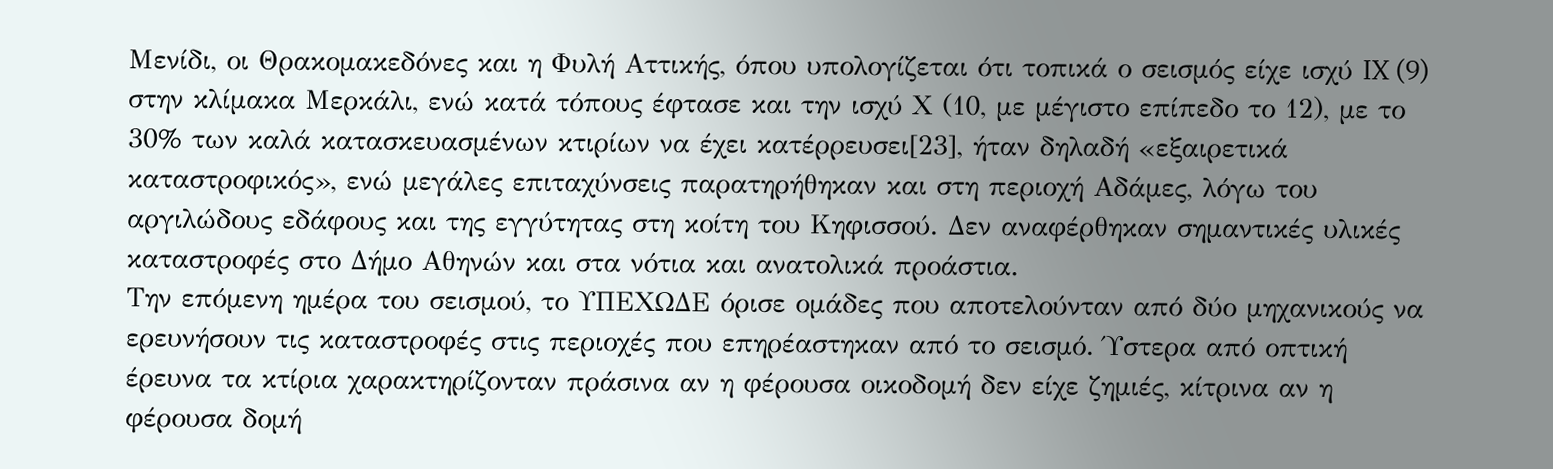Μενίδι, οι Θρακομακεδόνες και η Φυλή Αττικής, όπου υπολογίζεται ότι τοπικά ο σεισμός είχε ισχύ IX (9) στην κλίμακα Μερκάλι, ενώ κατά τόπους έφτασε και την ισχύ Χ (10, με μέγιστο επίπεδο το 12), με το 30% των καλά κατασκευασμένων κτιρίων να έχει κατέρρευσει[23], ήταν δηλαδή «εξαιρετικά καταστροφικός», ενώ μεγάλες επιταχύνσεις παρατηρήθηκαν και στη περιοχή Αδάμες, λόγω του αργιλώδους εδάφους και της εγγύτητας στη κοίτη του Κηφισσού. Δεν αναφέρθηκαν σημαντικές υλικές καταστροφές στο Δήμο Αθηνών και στα νότια και ανατολικά προάστια.
Την επόμενη ημέρα του σεισμού, το ΥΠΕΧΩΔΕ όρισε ομάδες που αποτελούνταν από δύο μηχανικούς να ερευνήσουν τις καταστροφές στις περιοχές που επηρέαστηκαν από το σεισμό. Ύστερα από οπτική έρευνα τα κτίρια χαρακτηρίζονταν πράσινα αν η φέρουσα οικοδομή δεν είχε ζημιές, κίτρινα αν η φέρουσα δομή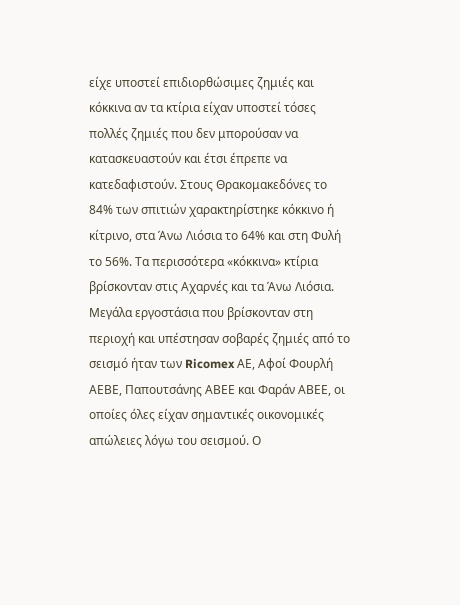είχε υποστεί επιδιορθώσιμες ζημιές και κόκκινα αν τα κτίρια είχαν υποστεί τόσες πολλές ζημιές που δεν μπορούσαν να κατασκευαστούν και έτσι έπρεπε να κατεδαφιστούν. Στους Θρακομακεδόνες το 84% των σπιτιών χαρακτηρίστηκε κόκκινο ή κίτρινο, στα Άνω Λιόσια το 64% και στη Φυλή το 56%. Τα περισσότερα «κόκκινα» κτίρια βρίσκονταν στις Αχαρνές και τα Άνω Λιόσια. Μεγάλα εργοστάσια που βρίσκονταν στη περιοχή και υπέστησαν σοβαρές ζημιές από το σεισμό ήταν των Ricomex ΑΕ, Αφοί Φουρλή ΑΕΒΕ, Παπουτσάνης ΑΒΕΕ και Φαράν ΑΒΕΕ, οι οποίες όλες είχαν σημαντικές οικονομικές απώλειες λόγω του σεισμού. Ο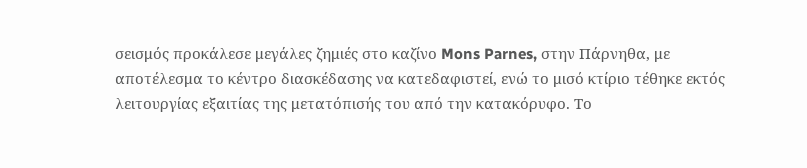σεισμός προκάλεσε μεγάλες ζημιές στο καζίνο Mons Parnes, στην Πάρνηθα, με αποτέλεσμα το κέντρο διασκέδασης να κατεδαφιστεί, ενώ το μισό κτίριο τέθηκε εκτός λειτουργίας εξαιτίας της μετατόπισής του από την κατακόρυφο. Το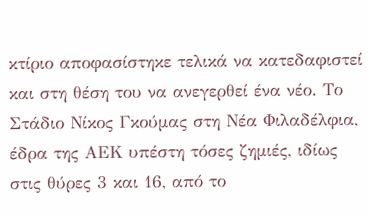κτίριο αποφασίστηκε τελικά να κατεδαφιστεί και στη θέση του να ανεγερθεί ένα νέο. Το Στάδιο Νίκος Γκούμας στη Νέα Φιλαδέλφια, έδρα της ΑΕΚ υπέστη τόσες ζημιές, ιδίως στις θύρες 3 και 16, από το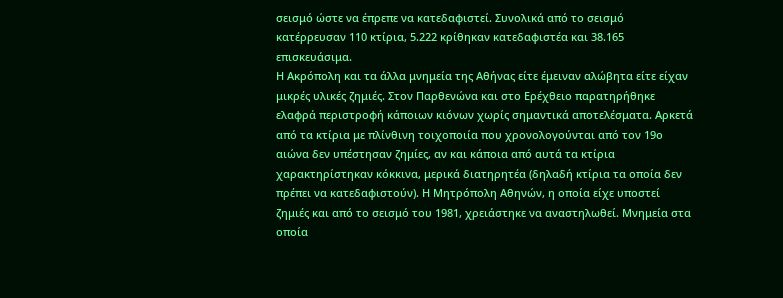σεισμό ώστε να έπρεπε να κατεδαφιστεί. Συνολικά από το σεισμό κατέρρευσαν 110 κτίρια, 5.222 κρίθηκαν κατεδαφιστέα και 38.165 επισκευάσιμα.
Η Ακρόπολη και τα άλλα μνημεία της Αθήνας είτε έμειναν αλώβητα είτε είχαν μικρές υλικές ζημιές. Στον Παρθενώνα και στο Ερέχθειο παρατηρήθηκε ελαφρά περιστροφή κάποιων κιόνων χωρίς σημαντικά αποτελέσματα. Αρκετά από τα κτίρια με πλίνθινη τοιχοποιία που χρονολογούνται από τον 19ο αιώνα δεν υπέστησαν ζημίες, αν και κάποια από αυτά τα κτίρια χαρακτηρίστηκαν κόκκινα, μερικά διατηρητέα (δηλαδή κτίρια τα οποία δεν πρέπει να κατεδαφιστούν). Η Μητρόπολη Αθηνών, η οποία είχε υποστεί ζημιές και από το σεισμό του 1981, χρειάστηκε να αναστηλωθεί. Μνημεία στα οποία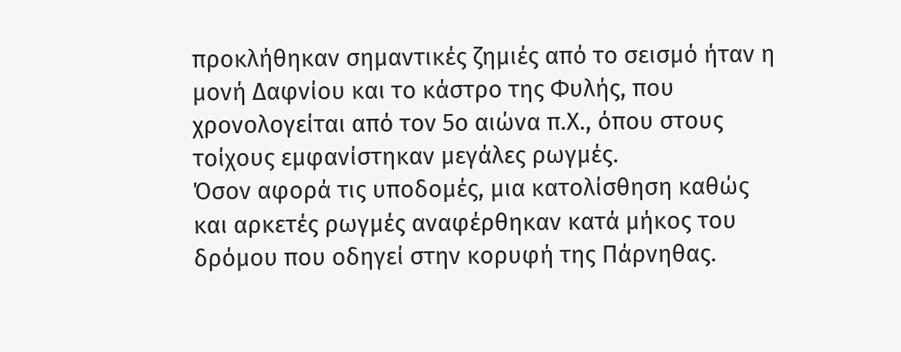προκλήθηκαν σημαντικές ζημιές από το σεισμό ήταν η μονή Δαφνίου και το κάστρο της Φυλής, που χρονολογείται από τον 5ο αιώνα π.Χ., όπου στους τοίχους εμφανίστηκαν μεγάλες ρωγμές.
Όσον αφορά τις υποδομές, μια κατολίσθηση καθώς και αρκετές ρωγμές αναφέρθηκαν κατά μήκος του δρόμου που οδηγεί στην κορυφή της Πάρνηθας.